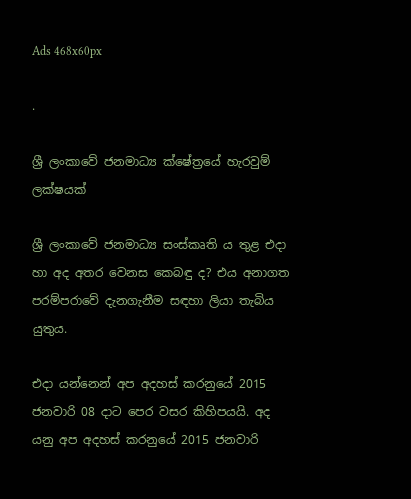Ads 468x60px

.

ශ්‍රී ලංකාවේ ජනමාධ්‍ය ක්ෂේත්‍රයේ හැරවුම් ලක්ෂයක්

ශ්‍රී ලංකාවේ ජනමාධ්‍ය සංස්කෘති ය තුළ එදා හා අද අතර වෙනස කෙබඳු ද? එය අනාගත පරම්පරාවේ දැනගැනීම සඳහා ලියා තැබිය යුතුය.

එදා යන්නෙන් අප අදහස් කරනුයේ 2015 ජනවාරි 08 දාට පෙර වසර කිහිපයයි. අද යනු අප අදහස් කරනුයේ 2015 ජනවාරි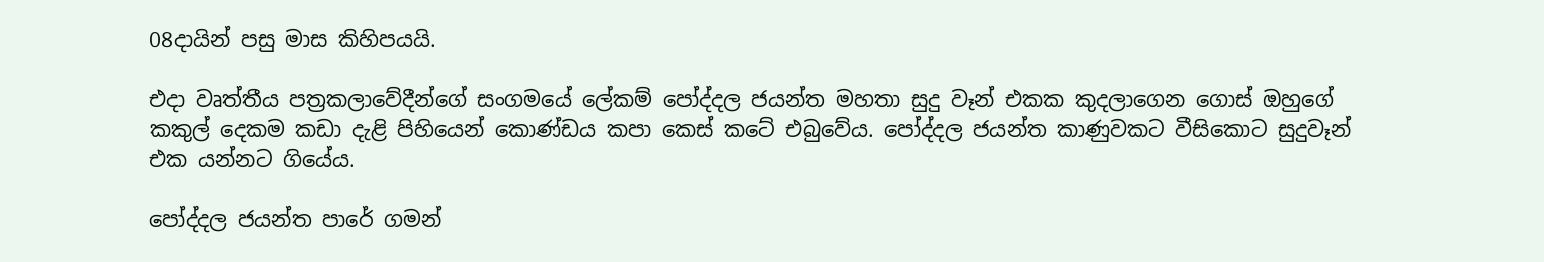08දායින් පසු මාස කිහිපයයි‍.

එදා වෘත්තීය පත්‍රකලාවේදීන්ගේ සංගමයේ ලේකම් පෝද්දල ජයන්ත මහතා සුදු වෑන් එකක කුදලාගෙන ගොස් ඔහුගේ කකුල් දෙකම කඩා දැළි පිහියෙන් කොණ්ඩය කපා කෙස් කටේ එබුවේය. පෝද්දල ජයන්ත කාණුවකට වීසිකොට සුදුවෑන් එක යන්නට ගියේය‍.

පෝද්දල ජයන්ත පාරේ ගමන්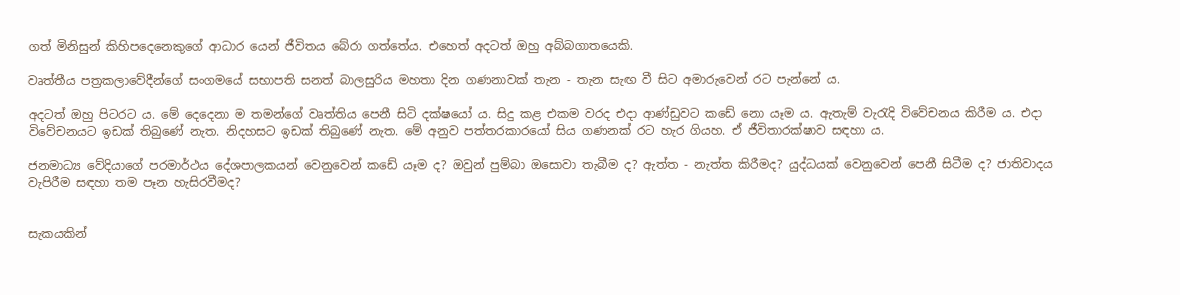ගත් මිනිසුන් කිහිපදෙනෙකුගේ ආධාර යෙන් ජීවිතය බේරා ගත්තේය. එහෙත් අදටත් ඔහු අබ්බගාතයෙකි.

වෘත්තීය පත්‍රකලාවේදීන්ගේ සංගමයේ සභාපති සනත් බාලසුරිය මහතා දින ගණනාවක් තැන - තැන සැඟ වී සිට අමාරුවෙන් රට පැන්නේ ය.

අදටත් ඔහු පිටරට ය. මේ දෙදෙනා ම තමන්ගේ වෘත්තිය පෙනී සිටි දක්ෂයෝ ය. සිදු කළ එකම වරද එදා ආණ්ඩුවට කඩේ නො යෑම ය. ඇතැම් වැරැදි විවේචනය කිරීම ය. එදා විවේචනයට ඉඩක් තිබුණේ නැත. නිදහසට ඉඩක් තිබුණේ නැත. මේ අනුව පත්තරකාරයෝ සිය ගණනක් රට හැර ගියහ. ඒ ජීවිතාරක්ෂාව සඳහා ය.

ජනමාධ්‍ය වේදියාගේ පරමාර්ථය දේශපාලකයන් වෙනුවෙන් කඩේ යෑම ද? ඔවුන් පුම්බා ඔසොවා තැබීම ද? ඇත්ත - නැත්ත කිරීමද? යුද්ධයක් වෙනුවෙන් පෙනී සිටීම ද? ජාතිවාදය වැපිරීම සඳහා තම පෑන හැසිරවීමද?


සැකයකින්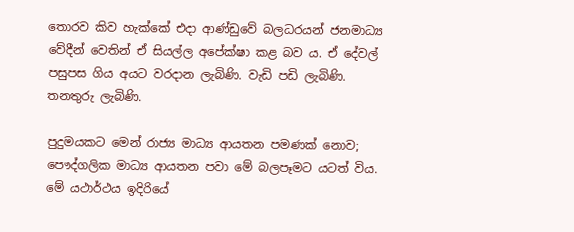තොරව කිව හැක්කේ එදා ආණ්ඩුවේ බලධරයන් ජනමාධ්‍ය වේදීන් වෙතින් ඒ සියල්ල අපේක්ෂා කළ බව ය. ඒ දේවල් පසුපස ගිය අයට වරදාන ලැබිණි. වැඩි පඩි ලැබිණි. තනතුරු ලැබිණි.

පුදුමයකට මෙන් රාජ්‍ය මාධ්‍ය ආයතන පමණක් නොව; පෞද්ගලික මාධ්‍ය ආයතන පවා මේ බලපෑමට යටත් විය. මේ යථාර්ථය ඉදිරියේ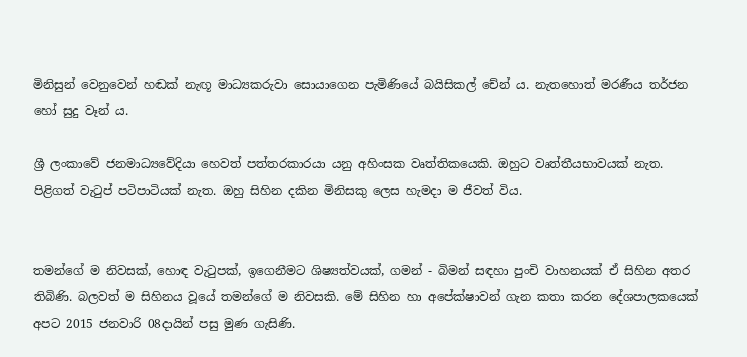මිනිසුන් වෙනුවෙන් හඬක් නැඟූ මාධ්‍යකරුවා සොයාගෙන පැමිණියේ බයිසික‍ල් චේන් ය. නැතහොත් මරණීය තර්ජන හෝ සුදු වෑන් ය.

ශ්‍රී ලංකාවේ ජනමාධ්‍යවේදියා හෙවත් පත්තරකාරයා යනු අහිංසක වෘත්තිකයෙකි. ඔහුට වෘත්තීයභාවයක් නැත. පිළිගත් වැටුප් පටිපාටියක් නැත. ඔහු සිහින දකින මිනිසකු ලෙස හැමදා ම ජීවත් විය.


තමන්ගේ ම නිවසක්, හොඳ වැටුපක්, ඉගෙනීමට ශිෂ්‍යත්වයක්, ගමන් - බිමන් සඳහා පුංචි වාහනයක් ඒ සිහින අතර තිබිණි. බලවත් ම සිහිනය වූයේ තමන්ගේ ම නිවසකි. මේ සිහින හා අපේක්ෂාවන් ගැන කතා කරන දේශපාලකයෙක් අපට 2015 ජනවාරි 08දායින් පසු මුණ ගැසිණි.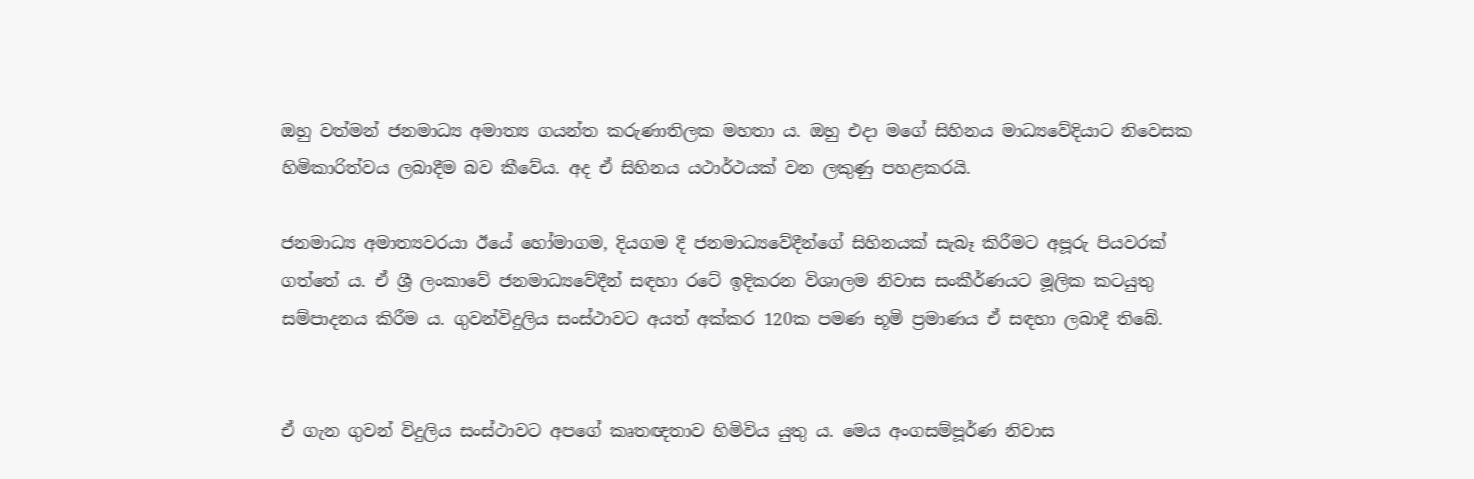ඔහු වත්මන් ජනමාධ්‍ය අමාත්‍ය ගයන්ත කරුණාතිලක මහතා ය. ඔහු එදා මගේ සිහිනය මාධ්‍යවේදියාට නිවෙසක හිමිකාරිත්වය ලබාදීම බව කීවේය. අද ඒ සිහිනය යථාර්ථයක් වන ලකුණු පහළකරයි.

ජනමාධ්‍ය අමාත්‍යවරයා ඊයේ හෝමාගම, දියගම දී ජනමාධ්‍යවේදීන්ගේ සිහිනයක් සැබෑ කිරීමට අපූරු පියවරක් ගත්තේ ය. ඒ ශ්‍රී ලංකාවේ ජනමාධ්‍යවේදීන් සඳහා රටේ ඉදිකරන විශාලම නිවාස සංකීර්ණයට මූලික කටයුතු සම්පාදනය කිරීම ය. ගුවන්විදුලිය සංස්ථාවට අයත් අක්කර 120ක පමණ භූමි ප්‍රමාණය ඒ සඳහා ලබාදී තිබේ.


ඒ ගැන ගුවන් විදුලිය සංස්ථාවට අපගේ කෘතඥතාව හිමිවිය යුතු ය. මෙය අංගසම්පූර්ණ නිවාස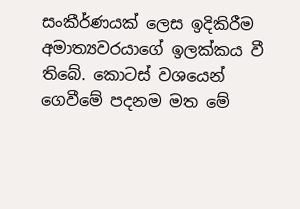සංකීර්ණයක් ලෙස ඉදිකිරීම අමාත්‍යවරයාගේ ඉලක්කය වී තිබේ. කොටස් වශයෙන් ගෙවීමේ පදනම මත මේ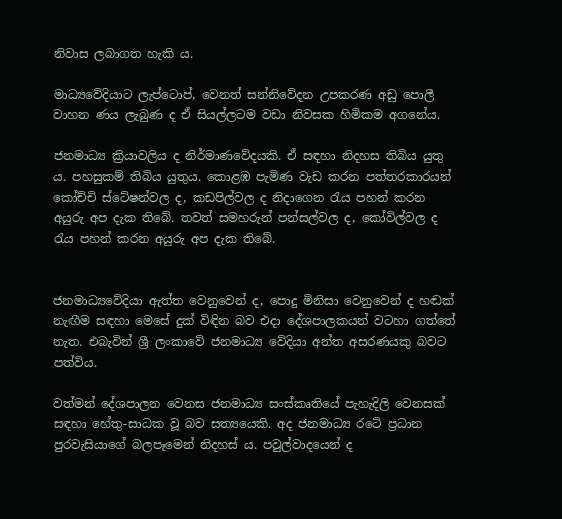නිවාස ලබාගත හැකි ය.

මාධ්‍යවේදියාට ලැප්ටොප්, වෙනත් සන්නිවේදන උපකරණ අඩු‍ පොලී වාහන ණය ලැබුණ ද ඒ සියල්ලටම වඩා නිවසක හිමිකම අගනේය.

ජනමාධ්‍ය ක්‍රියාවලිය ද නිර්මාණවේදයකි. ඒ සඳහා නිදහස තිබිය යුතු ය. පහසුකම් තිබිය යුතුය. කොළඹ පැමිණ වැඩ කරන පත්තරකාරයන් කෝච්චි ස්ටේෂන්වල ද, කඩපිල්වල ද නිදාගෙන රැය පහන් කරන අයුරු අප දැක තිබේ. තවත් සමහරුන් පන්සල්වල ද, කෝවිල්වල ද රැය පහන් කරන අයුරු අප දැක තිබේ.


ජනමාධ්‍යවේදියා ඇත්ත වෙනුවෙන් ද, පොදු මිනිසා වෙනුවෙන් ද හඬක් නැඟීම සඳහා මෙසේ දුක් විඳින බව එදා දේශපාලකයන් වටහා ගත්තේ නැත. එබැවින් ශ්‍රී ලංකාවේ ජනමාධ්‍ය වේදියා අන්ත අසරණයකු බවට පත්විය.

වත්මන් දේශපාලන වෙනස ජනමාධ්‍ය සංස්කෘතියේ පැහැදිලි වෙනසක් සඳහා හේතු-සාධක වූ බව සත්‍යයෙකි. අද ජනමාධ්‍ය ‍රටේ ප්‍රධාන පුරවැසියාගේ බලපෑමෙන් නිදහස් ය. පවුල්වාදයෙන් ද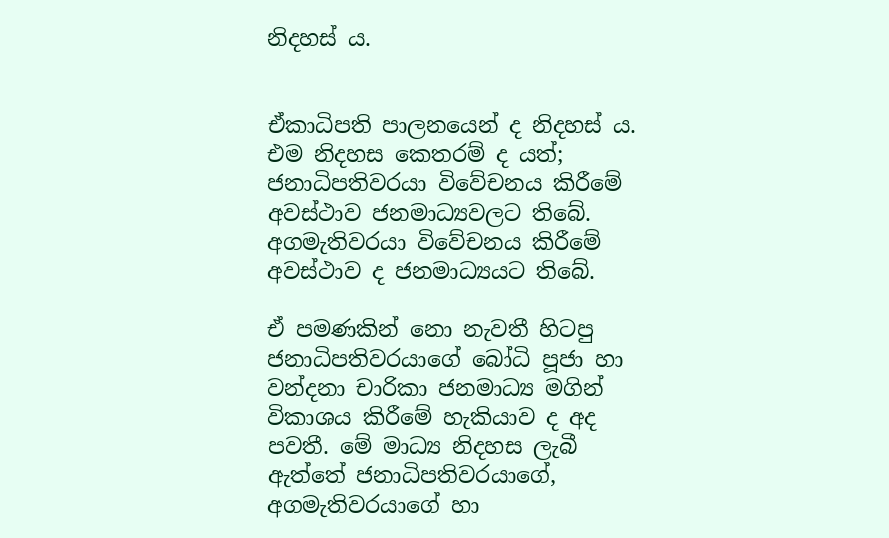නිදහස් ය.


ඒකාධිපති පාලනයෙන් ද නිදහස් ය. එම නිදහස කෙතරම් ද යත්; ජනාධිපතිවරයා විවේචනය කිරීමේ අවස්ථාව ජනමාධ්‍යවලට තිබේ. අගමැතිවරයා විවේචනය කිරීමේ අවස්ථාව ද ජනමාධ්‍යයට තිබේ.

ඒ පමණකින් නො නැවතී හිටපු ජනාධිපතිවරයාගේ බෝධි පූජා හා වන්දනා චාරිකා ජනමාධ්‍ය මගින් විකාශය කිරීමේ හැකියාව ද අද පවතී. මේ මාධ්‍ය නිදහස ලැබී ඇත්තේ ජනාධිපතිවරයාගේ, අගමැතිවරයාගේ හා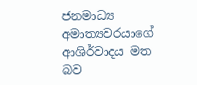ජනමාධ්‍ය අමාත්‍යවරයාගේ ආශිර්වාදය මත බව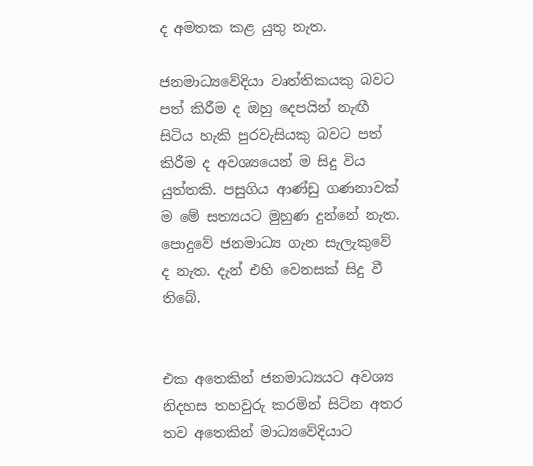ද අමතක කළ යුතු නැත.

ජනමාධ්‍යවේදියා වෘත්තිකයකු බවට පත් කිරීම ද ඔහු දෙපයින් නැඟී සිටිය හැකි පුරවැසියකු බවට පත් කිරීම ද අවශ්‍යයෙන් ම සිදු විය යුත්තකි. පසුගිය ආණ්ඩු ගණනාවක් ම මේ සත්‍යයට මුහුණ දුන්නේ නැත. පොදුවේ ජනමාධ්‍ය ගැන සැලැකුවේ ද නැත. දැන් එහි වෙනසක් සිදු වී තිබේ.


එක අතෙකින් ජනමාධ්‍යයට අවශ්‍ය නිදහස තහවුරු කරමින් සිටින අතර තව අතෙකින් මාධ්‍යවේදියාට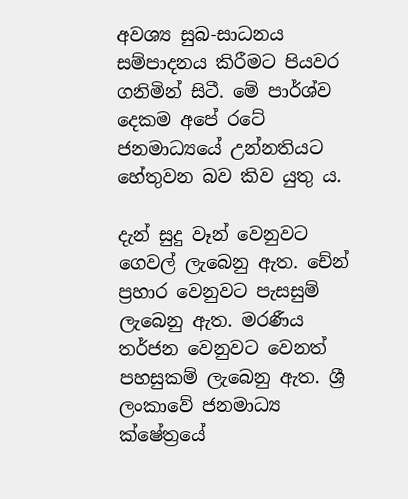අවශ්‍ය සුබ-සාධනය සම්පාදනය කිරීමට පියවර ගනිමින් සිටී. මේ පාර්ශ්ව දෙකම අපේ රටේ ජනමාධ්‍යයේ උන්නතියට හේතුවන බව කිව යුතු ය.

දැන් සුදු වෑන් වෙනුවට ගෙවල් ලැබෙනු ඇත. චේන් ප්‍රහාර වෙනුවට පැසසුම් ලැබෙනු ඇත. මරණීය තර්ජන වෙනුවට වෙනත් පහසුකම් ලැබෙනු ඇත. ශ්‍රී ලංකාවේ ජනමාධ්‍ය ක්ෂේත්‍රයේ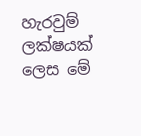හැරවුම් ලක්ෂයක් ලෙස මේ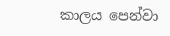කාලය පෙන්වා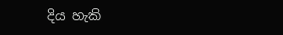දිය හැකි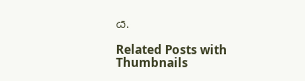ය.

Related Posts with Thumbnails